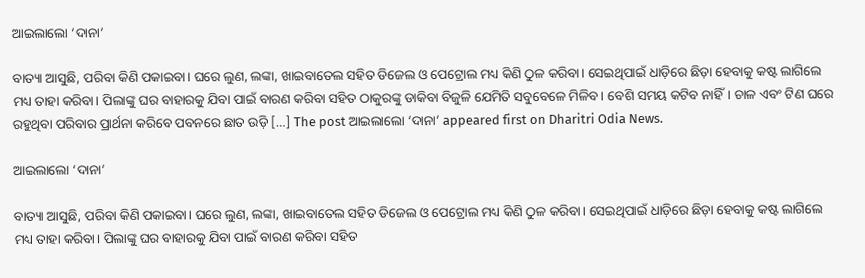ଆଇଲାଲୋ ‘ଦାନା’

ବାତ୍ୟା ଆସୁଛି, ପରିବା କିଣି ପକାଇବା। ଘରେ ଲୁଣ, ଲଙ୍କା, ଖାଇବାତେଲ ସହିତ ଡିଜେଲ ଓ ପେଟ୍ରୋଲ ମଧ୍ୟ କିଣି ଠୁଳ କରିବା। ସେଇଥିପାଇଁ ଧାଡ଼ିରେ ଛିଡ଼ା ହେବାକୁ କଷ୍ଟ ଲାଗିଲେ ମଧ୍ୟ ତାହା କରିବା। ପିଲାଙ୍କୁ ଘର ବାହାରକୁ ଯିବା ପାଇଁ ବାରଣ କରିବା ସହିତ ଠାକୁରଙ୍କୁ ଡାକିବା ବିଜୁଳି ଯେମିତି ସବୁବେଳେ ମିଳିବ। ବେଶି ସମୟ କଟିବ ନାହିଁ। ଚାଳ ଏବଂ ଟିଣ ଘରେ ରହୁଥିବା ପରିବାର ପ୍ରାର୍ଥନା କରିବେ ପବନରେ ଛାତ ଉଡ଼ି […] The post ଆଇଲାଲୋ ‘ଦାନା’ appeared first on Dharitri Odia News.

ଆଇଲାଲୋ ‘ଦାନା’

ବାତ୍ୟା ଆସୁଛି, ପରିବା କିଣି ପକାଇବା। ଘରେ ଲୁଣ, ଲଙ୍କା, ଖାଇବାତେଲ ସହିତ ଡିଜେଲ ଓ ପେଟ୍ରୋଲ ମଧ୍ୟ କିଣି ଠୁଳ କରିବା। ସେଇଥିପାଇଁ ଧାଡ଼ିରେ ଛିଡ଼ା ହେବାକୁ କଷ୍ଟ ଲାଗିଲେ ମଧ୍ୟ ତାହା କରିବା। ପିଲାଙ୍କୁ ଘର ବାହାରକୁ ଯିବା ପାଇଁ ବାରଣ କରିବା ସହିତ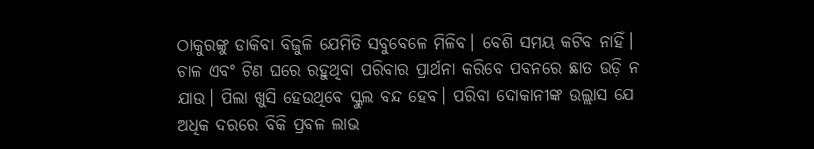ଠାକୁରଙ୍କୁ ଡାକିବା ବିଜୁଳି ଯେମିତି ସବୁବେଳେ ମିଳିବ। ବେଶି ସମୟ କଟିବ ନାହିଁ। ଚାଳ ଏବଂ ଟିଣ ଘରେ ରହୁଥିବା ପରିବାର ପ୍ରାର୍ଥନା କରିବେ ପବନରେ ଛାତ ଉଡ଼ି ନ ଯାଉ। ପିଲା ଖୁସି ହେଉଥିବେ ସ୍କୁଲ ବନ୍ଦ ହେବ। ପରିବା ଦୋକାନୀଙ୍କ ଉଲ୍ଲାସ ଯେ ଅଧିକ ଦରରେ ବିକି ପ୍ରବଳ ଲାଭ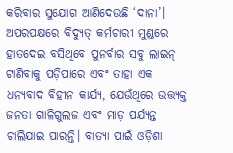କରିବାର ସୁଯୋଗ ଆଣିଦେଉଛି ‘ଦାନା’। ଅପରପକ୍ଷରେ ବିଦ୍ୟୁତ୍‌ କର୍ମଚାରୀ ମୁଣ୍ଡରେ ହାତଦେଇ ବସିଥିବେ ପୁନର୍ବାର ସବୁ ଲାଇନ୍‌ ଟାଣିବାକୁ ପଡ଼ିପାରେ ଏବଂ ତାହା ଏକ ଧନ୍ୟବାଦ ବିହୀନ କାର୍ଯ୍ୟ, ଯେଉଁଥିରେ ଉତ୍ତ୍ୟକ୍ତ ଜନତା ଗାଳିଗୁଲଜ ଏବଂ ମାଡ଼ ପର୍ଯ୍ୟନ୍ତ ଚାଲିଯାଇ ପାରନ୍ତି। ବାତ୍ୟା ପାଇଁ ଓଡ଼ିଶା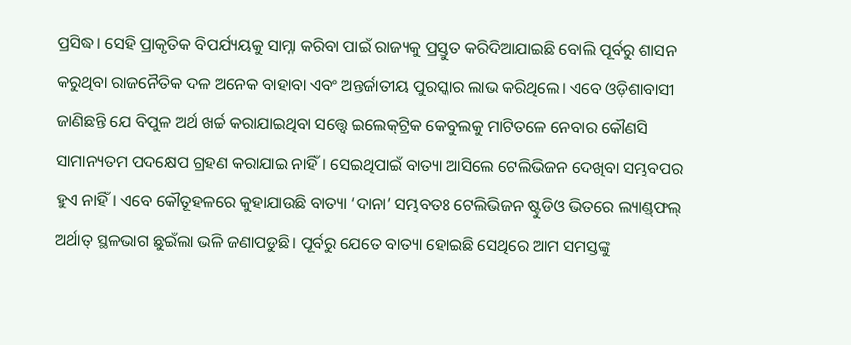ପ୍ରସିଦ୍ଧ। ସେହି ପ୍ରାକୃତିକ ବିପର୍ଯ୍ୟୟକୁ ସାମ୍ନା କରିବା ପାଇଁ ରାଜ୍ୟକୁ ପ୍ରସ୍ତୁତ କରିଦିଆଯାଇଛି ବୋଲି ପୂର୍ବରୁ ଶାସନ କରୁଥିବା ରାଜନୈତିକ ଦଳ ଅନେକ ବାହାବା ଏବଂ ଅନ୍ତର୍ଜାତୀୟ ପୁରସ୍କାର ଲାଭ କରିଥିଲେ। ଏବେ ଓଡ଼ିଶାବାସୀ ଜାଣିଛନ୍ତି ଯେ ବିପୁଳ ଅର୍ଥ ଖର୍ଚ୍ଚ କରାଯାଇଥିବା ସତ୍ତ୍ୱେ ଇଲେକ୍‌ଟ୍ରିକ କେବୁଲକୁ ମାଟିତଳେ ନେବାର କୌଣସି ସାମାନ୍ୟତମ ପଦକ୍ଷେପ ଗ୍ରହଣ କରାଯାଇ ନାହିଁ। ସେଇଥିପାଇଁ ବାତ୍ୟା ଆସିଲେ ଟେଲିଭିଜନ ଦେଖିବା ସମ୍ଭବପର ହୁଏ ନାହିଁ। ଏବେ କୌତୂହଳରେ କୁହାଯାଉଛି ବାତ୍ୟା ‘ଦାନା’ ସମ୍ଭବତଃ ଟେଲିଭିଜନ ଷ୍ଟୁଡିଓ ଭିତରେ ଲ୍ୟାଣ୍ଡ୍‌ଫଲ୍‌ ଅର୍ଥାତ୍‌ ସ୍ଥଳଭାଗ ଛୁଇଁଲା ଭଳି ଜଣାପଡୁଛି। ପୂର୍ବରୁ ଯେତେ ବାତ୍ୟା ହୋଇଛି ସେଥିରେ ଆମ ସମସ୍ତଙ୍କୁ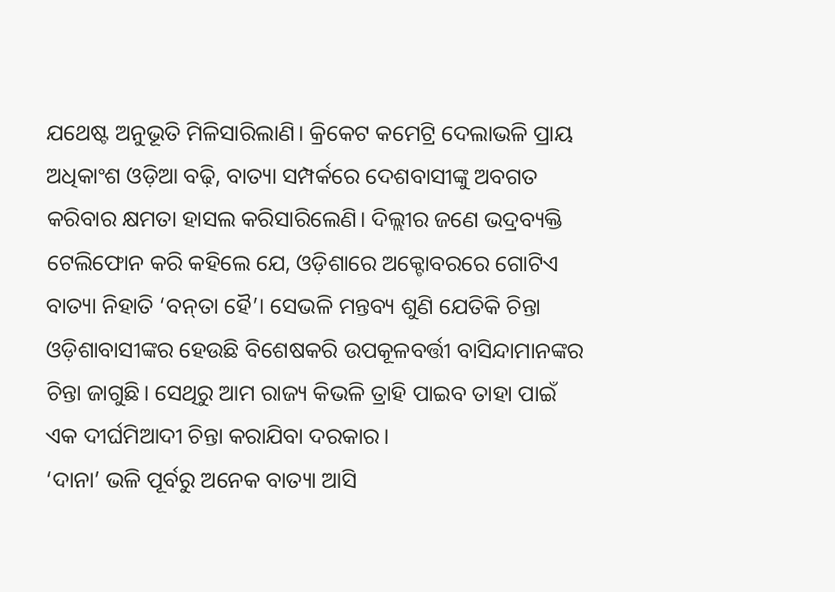ଯଥେଷ୍ଟ ଅନୁଭୂତି ମିଳିସାରିଲାଣି। କ୍ରିକେଟ କମେଟ୍ରି ଦେଲାଭଳି ପ୍ରାୟ ଅଧିକାଂଶ ଓଡ଼ିଆ ବଢ଼ି, ବାତ୍ୟା ସମ୍ପର୍କରେ ଦେଶବାସୀଙ୍କୁ ଅବଗତ କରିବାର କ୍ଷମତା ହାସଲ କରିସାରିଲେଣି। ଦିଲ୍ଲୀର ଜଣେ ଭଦ୍ରବ୍ୟକ୍ତି ଟେଲିଫୋନ କରି କହିଲେ ଯେ, ଓଡ଼ିଶାରେ ଅକ୍ଟୋବରରେ ଗୋଟିଏ ବାତ୍ୟା ନିହାତି ‘ବନ୍‌ତା ହୈ’। ସେଭଳି ମନ୍ତବ୍ୟ ଶୁଣି ଯେତିକି ଚିନ୍ତା ଓଡ଼ିଶାବାସୀଙ୍କର ହେଉଛି ବିଶେଷକରି ଉପକୂଳବର୍ତ୍ତୀ ବାସିନ୍ଦାମାନଙ୍କର ଚିନ୍ତା ଜାଗୁଛି। ସେଥିରୁ ଆମ ରାଜ୍ୟ କିଭଳି ତ୍ରାହି ପାଇବ ତାହା ପାଇଁ ଏକ ଦୀର୍ଘମିଆଦୀ ଚିନ୍ତା କରାଯିବା ଦରକାର।
‘ଦାନା’ ଭଳି ପୂର୍ବରୁ ଅନେକ ବାତ୍ୟା ଆସି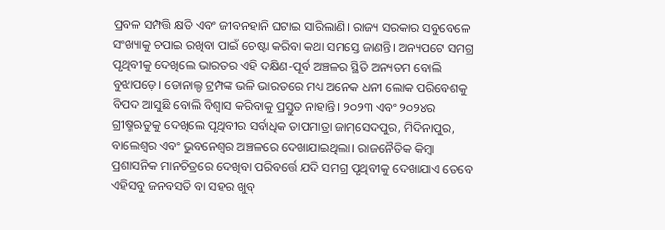ପ୍ରବଳ ସମ୍ପତ୍ତି କ୍ଷତି ଏବଂ ଜୀବନହାନି ଘଟାଇ ସାରିଲାଣି। ରାଜ୍ୟ ସରକାର ସବୁବେଳେ ସଂଖ୍ୟାକୁ ଚପାଇ ରଖିବା ପାଇଁ ଚେଷ୍ଟା କରିବା କଥା ସମସ୍ତେ ଜାଣନ୍ତି। ଅନ୍ୟପଟେ ସମଗ୍ର ପୃଥିବୀକୁ ଦେଖିଲେ ଭାରତର ଏହି ଦକ୍ଷିଣ-ପୂର୍ବ ଅଞ୍ଚଳର ସ୍ଥିତି ଅନ୍ୟତମ ବୋଲି ବୁଝାପଡ଼େ। ଡୋନାଲ୍ଡ ଟ୍ରମ୍ପଙ୍କ ଭଳି ଭାରତରେ ମଧ୍ୟ ଅନେକ ଧନୀ ଲୋକ ପରିବେଶକୁ ବିପଦ ଆସୁଛି ବୋଲି ବିଶ୍ୱାସ କରିବାକୁ ପ୍ରସ୍ତୁତ ନାହାନ୍ତି। ୨୦୨୩ ଏବଂ ୨୦୨୪ର ଗ୍ରୀଷ୍ମଋତୁକୁ ଦେଖିଲେ ପୃଥିବୀର ସର୍ବାଧିକ ତାପମାତ୍ରା ଜାମ୍‌ସେଦପୁର, ମିଦିନାପୁର, ବାଲେଶ୍ୱର ଏବଂ ଭୁବନେଶ୍ୱର ଅଞ୍ଚଳରେ ଦେଖାଯାଇଥିଲା। ରାଜନୈତିକ କିମ୍ବା ପ୍ରଶାସନିକ ମାନଚିତ୍ରରେ ଦେଖିବା ପରିବର୍ତ୍ତେ ଯଦି ସମଗ୍ର ପୃଥିବୀକୁ ଦେଖାଯାଏ ତେବେ ଏହିସବୁ ଜନବସତି ବା ସହର ଖୁବ୍‌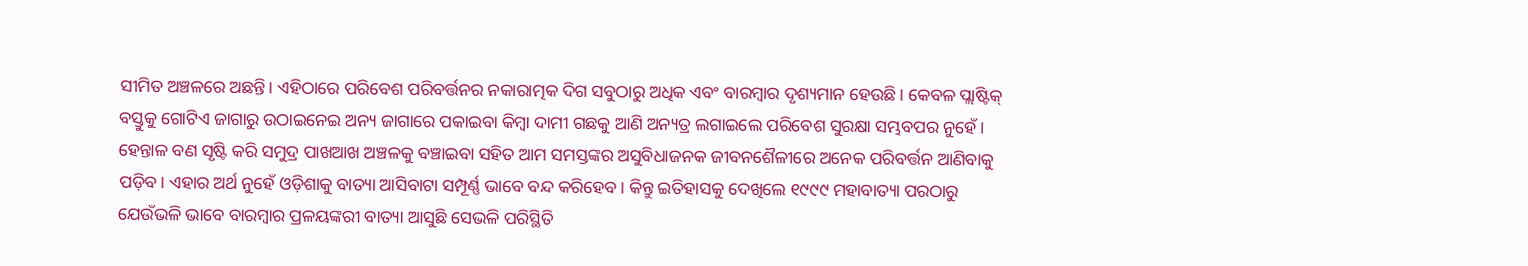ସୀମିତ ଅଞ୍ଚଳରେ ଅଛନ୍ତି। ଏହିଠାରେ ପରିବେଶ ପରିବର୍ତ୍ତନର ନକାରାତ୍ମକ ଦିଗ ସବୁଠାରୁ ଅଧିକ ଏବଂ ବାରମ୍ବାର ଦୃଶ୍ୟମାନ ହେଉଛି। କେବଳ ପ୍ଲାଷ୍ଟିକ୍‌ ବସ୍ତୁକୁ ଗୋଟିଏ ଜାଗାରୁ ଉଠାଇନେଇ ଅନ୍ୟ ଜାଗାରେ ପକାଇବା କିମ୍ବା ଦାମୀ ଗଛକୁ ଆଣି ଅନ୍ୟତ୍ର ଲଗାଇଲେ ପରିବେଶ ସୁରକ୍ଷା ସମ୍ଭବପର ନୁହେଁ। ହେନ୍ତାଳ ବଣ ସୃଷ୍ଟି କରି ସମୁଦ୍ର ପାଖଆଖ ଅଞ୍ଚଳକୁ ବଞ୍ଚାଇବା ସହିତ ଆମ ସମସ୍ତଙ୍କର ଅସୁବିଧାଜନକ ଜୀବନଶୈଳୀରେ ଅନେକ ପରିବର୍ତ୍ତନ ଆଣିବାକୁ ପଡ଼ିବ। ଏହାର ଅର୍ଥ ନୁହେଁ ଓଡ଼ିଶାକୁ ବାତ୍ୟା ଆସିବାଟା ସମ୍ପୂର୍ଣ୍ଣ ଭାବେ ବନ୍ଦ କରିହେବ। କିନ୍ତୁ ଇତିହାସକୁ ଦେଖିଲେ ୧୯୯୯ ମହାବାତ୍ୟା ପରଠାରୁ ଯେଉଁଭଳି ଭାବେ ବାରମ୍ବାର ପ୍ରଳୟଙ୍କରୀ ବାତ୍ୟା ଆସୁଛି ସେଭଳି ପରିସ୍ଥିତି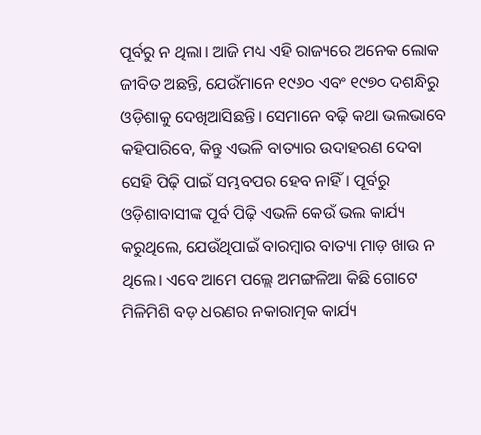ପୂର୍ବରୁ ନ ଥିଲା। ଆଜି ମଧ୍ୟ ଏହି ରାଜ୍ୟରେ ଅନେକ ଲୋକ ଜୀବିତ ଅଛନ୍ତି, ଯେଉଁମାନେ ୧୯୬୦ ଏବଂ ୧୯୭୦ ଦଶନ୍ଧିରୁ ଓଡ଼ିଶାକୁ ଦେଖିଆସିଛନ୍ତି। ସେମାନେ ବଢ଼ି କଥା ଭଲଭାବେ କହିପାରିବେ, କିନ୍ତୁ ଏଭଳି ବାତ୍ୟାର ଉଦାହରଣ ଦେବା ସେହି ପିଢ଼ି ପାଇଁ ସମ୍ଭବପର ହେବ ନାହିଁ। ପୂର୍ବରୁ ଓଡ଼ିଶାବାସୀଙ୍କ ପୂର୍ବ ପିଢ଼ି ଏଭଳି କେଉଁ ଭଲ କାର୍ଯ୍ୟ କରୁଥିଲେ, ଯେଉଁଥିପାଇଁ ବାରମ୍ବାର ବାତ୍ୟା ମାଡ଼ ଖାଉ ନ ଥିଲେ। ଏବେ ଆମେ ପଲ୍ଲେ ଅମଙ୍ଗଳିଆ କିଛି ଗୋଟେ ମିଳିମିଶି ବଡ଼ ଧରଣର ନକାରାତ୍ମକ କାର୍ଯ୍ୟ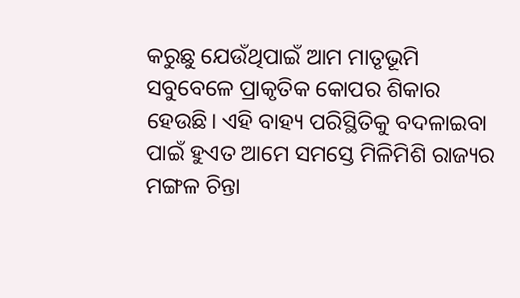କରୁଛୁ ଯେଉଁଥିପାଇଁ ଆମ ମାତୃଭୂମି ସବୁବେଳେ ପ୍ରାକୃତିକ କୋପର ଶିକାର ହେଉଛି। ଏହି ବାହ୍ୟ ପରିସ୍ଥିତିକୁ ବଦଳାଇବା ପାଇଁ ହୁଏତ ଆମେ ସମସ୍ତେ ମିଳିମିଶି ରାଜ୍ୟର ମଙ୍ଗଳ ଚିନ୍ତା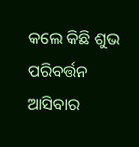କଲେ କିଛି ଶୁଭ ପରିବର୍ତ୍ତନ ଆସିବାର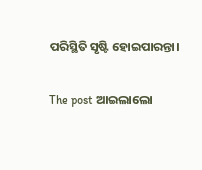ପରିସ୍ଥିତି ସୃଷ୍ଟି ହୋଇପାରନ୍ତା।

The post ଆଇଲାଲୋ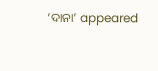‘ଦାନା’ appeared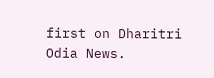first on Dharitri Odia News.